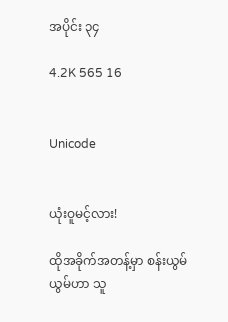အပိုင်း ၃၄

4.2K 565 16


Unicode


ယုံးဝူမင့်လား!

ထိုအခိုက်အတန့်မှာ စန်းယွမ်ယွမ်ဟာ သူ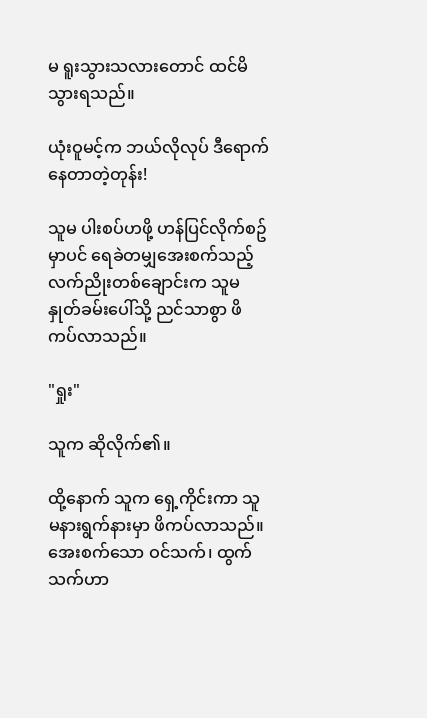မ ရူးသွားသလားတောင် ထင်မိသွားရသည်။

ယုံးဝူမင့်က ဘယ်လိုလုပ် ဒီရောက်နေတာတဲ့တုန်း!

သူမ ပါးစပ်ဟဖို့ ဟန်ပြင်လိုက်စဥ်မှာပင် ရေခဲတမျှအေးစက်သည့် လက်ညိုးတစ်ချောင်းက သူမနှုတ်ခမ်းပေါ်သို့ ညင်သာစွာ ဖိကပ်လာသည်။

"ရှုး"

သူက ဆိုလိုက်၏။

ထို့နောက် သူက ရှေ့ကိုင်းကာ သူမနားရွက်နားမှာ ဖိကပ်လာသည်။ အေးစက်သော ဝင်သက်၊ ထွက်သက်ဟာ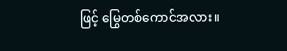ဖြင့် မြွေတစ်ကောင်အလား။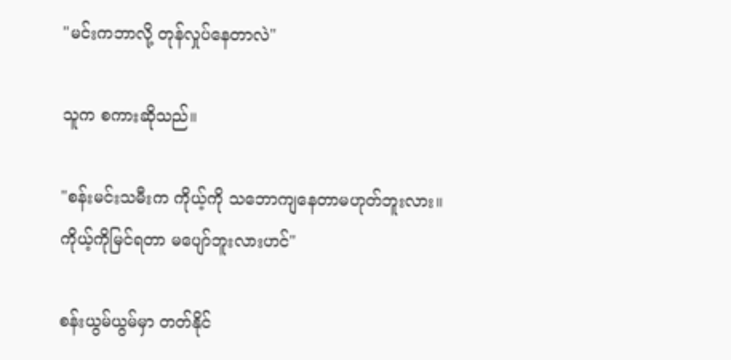"မင်းကဘာလို့ တုန်လှုပ်နေတာလဲ"

သူက စကားဆိုသည်။

"စန်းမင်းသမီးက ကိုယ့်ကို သဘောကျနေတာမဟုတ်ဘူးလား။ ကိုယ့်ကိုမြင်ရတာ မပျော်ဘူးလားဟင်"

စန်းယွမ်ယွမ်မှာ တတ်နိုင်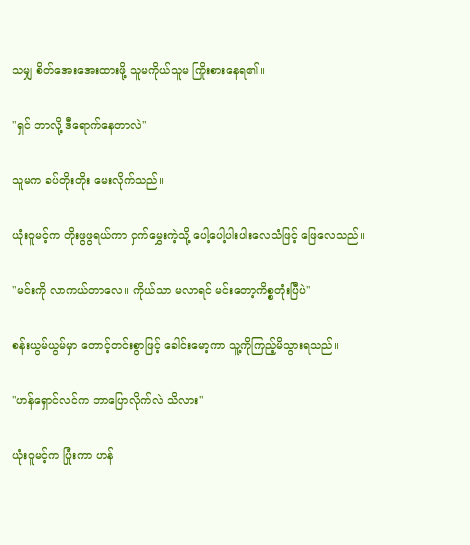သမျှ စိတ်အေးအေးထားဖို့ သူမကိုယ်သူမ ကြိုးစားနေရ၏။

"ရှင် ဘာလို့ ဒီရောက်နေတာလဲ"

သူမက ခပ်တိုးတိုး မေးလိုက်သည်။

ယုံးဝူမင့်က တိုးဖွဖွရယ်ကာ ငှက်မွှေးကဲ့သို့ ပေါ့ပေါ့ပါးပါးလေသံဖြင့် ဖြေလေသည်။

"မင်းကို လာကယ်တာလေ။ ကိုယ်သာ မလာရင် မင်းတော့ကိစ္စတုံးပြီပဲ"

စန်းယွမ်ယွမ်မှာ တောင့်တင်းစွာဖြင့် ခေါင်းမော့ကာ သူ့ကိုကြည့်မိသွားရသည်။

"ဟန်ရှောင်လင်က ဘာပြောလိုက်လဲ သိလား"

ယုံးဝူမင့်က ပြုံးကာ ဟန်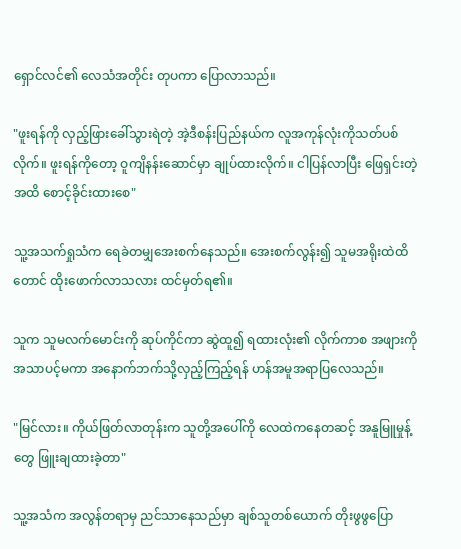ရှောင်လင်၏ လေသံအတိုင်း တုပကာ ပြောလာသည်။

"ဖူးရန်ကို လှည့်ဖြားခေါ်သွားရဲတဲ့ အဲ့ဒီစန်းပြည်နယ်က လူအကုန်လုံးကိုသတ်ပစ်လိုက်။ ဖူးရန်ကိုတော့ ဝူကျိနန်းဆောင်မှာ ချုပ်ထားလိုက်။ ငါပြန်လာပြီး ဖြေရှင်းတဲ့အထိ စောင့်ခိုင်းထားစေ"

သူ့အသက်ရှုသံက ရေခဲတမျှအေးစက်နေသည်။ အေးစက်လွန်း၍ သူမအရိုးထဲထိတောင် ထိုးဖောက်လာသလား ထင်မှတ်ရ၏။

သူက သူမလက်မောင်းကို ဆုပ်ကိုင်ကာ ဆွဲထူ၍ ရထားလုံး၏ လိုက်ကာစ အဖျားကို အသာပင့်မကာ အနောက်ဘက်သို့လှည့်ကြည့်ရန် ဟန်အမူအရာပြလေသည်။

"မြင်လား။ ကိုယ်ဖြတ်လာတုန်းက သူတို့အပေါ်ကို လေထဲကနေတဆင့် အနူမြူမှုန့်တွေ ဖြူးချထားခဲ့တာ"

သူ့အသံက အလွန်တရာမှ ညင်သာနေသည်မှာ ချစ်သူတစ်ယောက် တိုးဖွဖွပြော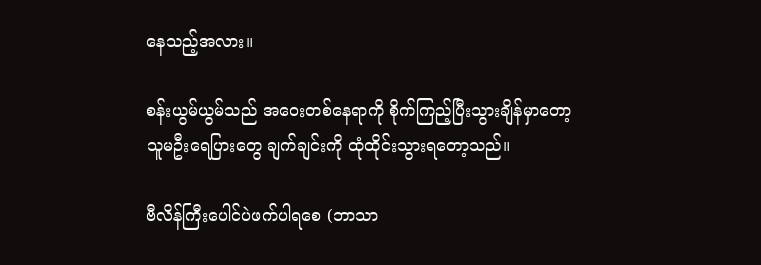နေသည့်အလား။

စန်းယွမ်ယွမ်သည် အဝေးတစ်နေရာကို စိုက်ကြည့်ပြီးသွားချိန်မှာတော့ သူမဦးရေပြားတွေ ချက်ချင်းကို ထုံထိုင်းသွားရတော့သည်။

ဗီလိန်ကြီးပေါင်ပဲဖက်ပါရစေ (ဘာသာ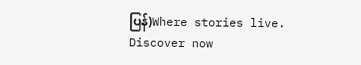ပြန်)Where stories live. Discover now